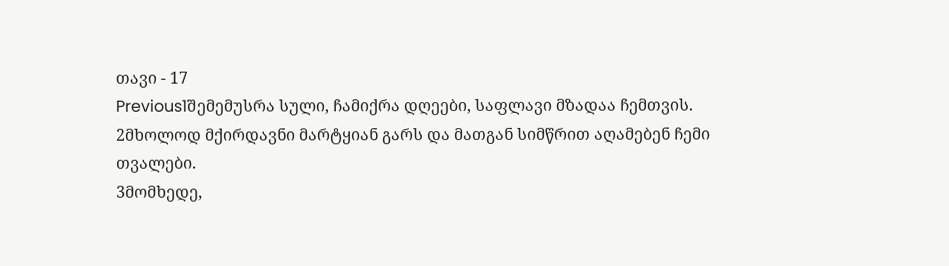თავი - 17
Previous1შემემუსრა სული, ჩამიქრა დღეები, საფლავი მზადაა ჩემთვის.
2მხოლოდ მქირდავნი მარტყიან გარს და მათგან სიმწრით აღამებენ ჩემი თვალები.
3მომხედე,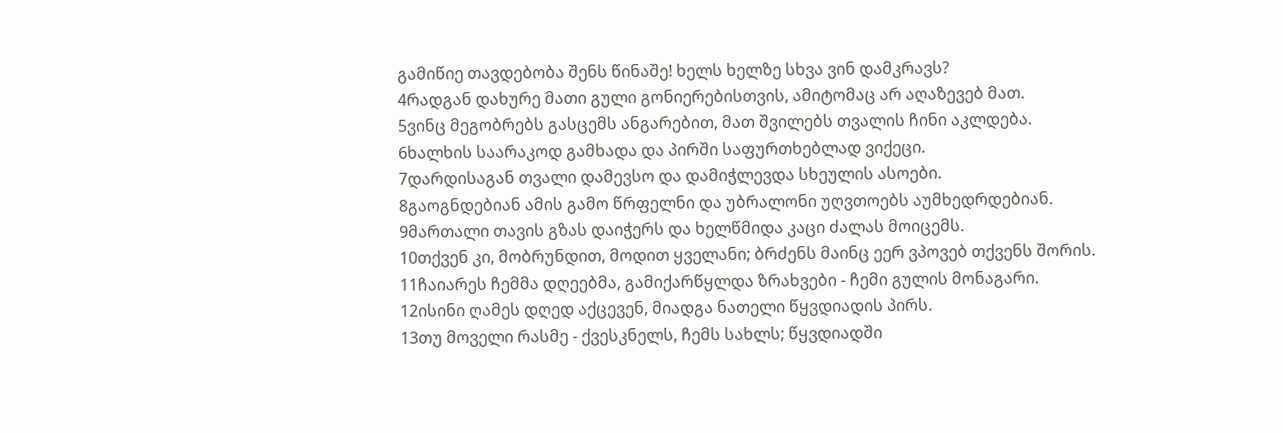გამიწიე თავდებობა შენს წინაშე! ხელს ხელზე სხვა ვინ დამკრავს?
4რადგან დახურე მათი გული გონიერებისთვის, ამიტომაც არ აღაზევებ მათ.
5ვინც მეგობრებს გასცემს ანგარებით, მათ შვილებს თვალის ჩინი აკლდება.
6ხალხის საარაკოდ გამხადა და პირში საფურთხებლად ვიქეცი.
7დარდისაგან თვალი დამევსო და დამიჭლევდა სხეულის ასოები.
8გაოგნდებიან ამის გამო წრფელნი და უბრალონი უღვთოებს აუმხედრდებიან.
9მართალი თავის გზას დაიჭერს და ხელწმიდა კაცი ძალას მოიცემს.
10თქვენ კი, მობრუნდით, მოდით ყველანი; ბრძენს მაინც ეერ ვპოვებ თქვენს შორის.
11ჩაიარეს ჩემმა დღეებმა, გამიქარწყლდა ზრახვები - ჩემი გულის მონაგარი.
12ისინი ღამეს დღედ აქცევენ, მიადგა ნათელი წყვდიადის პირს.
13თუ მოველი რასმე - ქვესკნელს, ჩემს სახლს; წყვდიადში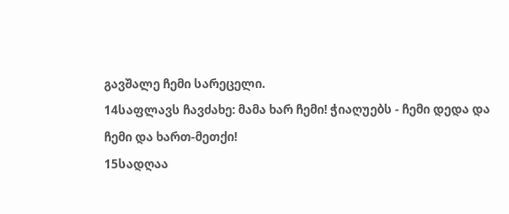გავშალე ჩემი სარეცელი.
14საფლავს ჩავძახე: მამა ხარ ჩემი! ჭიაღუებს - ჩემი დედა და ჩემი და ხართ-მეთქი!
15სადღაა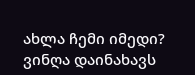ახლა ჩემი იმედი? ვინღა დაინახავს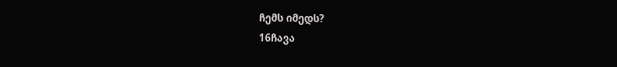ჩემს იმედს?
16ჩავა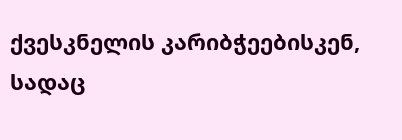ქვესკნელის კარიბჭეებისკენ, სადაც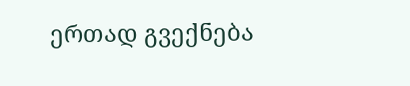ერთად გვექნება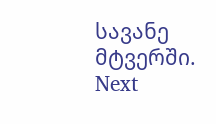სავანე მტვერში.
Next